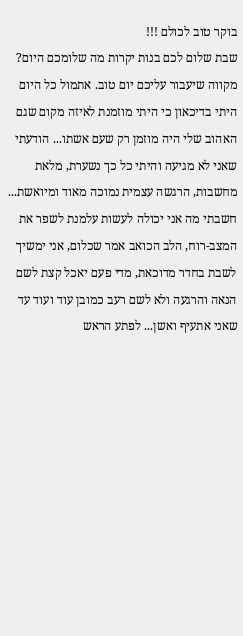בוקר טוב לכולם !!!
שבת שלום לכם בנות יקרות מה שלומכם היום? מקווה שיעבור עליכם יום טוב. אתמול כל היום היתי בדיכאון כי היתי מוזמנת לאיזה מקום שגם האהוב שלי היה מוזמן רק שעם אשתו... הודעתי שאני לא מגיעה והיתי כל כך נשערת, מלאת מחשבות, הרגשה עצמית נמוכה מאוד ומיואשת... חשבתי מה אני יכולה לעשות עלמנת לשפר את המצב-רוח, הלב הכואב אמר שכלום, אני ימשיך לשבת בחדר מדוכאת, מדי פעם יאכל קצת לשם הנאה והרגעה ולא לשם רעב כמובן עוד ועוד עד שאני אתעיף ואשן... לפתע הראש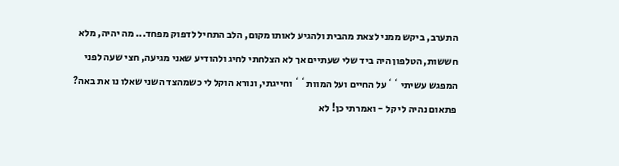התערב, ביקש ממני לצאת מהבית ולהגיע לאותו מקום, הלב התחיל לדפוק מפחד... מה יהיה, מלא חששות, הטלפון היה ביד שלי שעתיים אך לא הצלחתי לחיג ולהודיע שאני מגיעה, חצי שעה לפני המפגש עשיתי ``על החיים ועל המוות`` וחייגתי, ונורא הוקל לי כשמהצד השני שאלו נו את באה? פתאום נהיה לי קל - ואמרתי כן! לא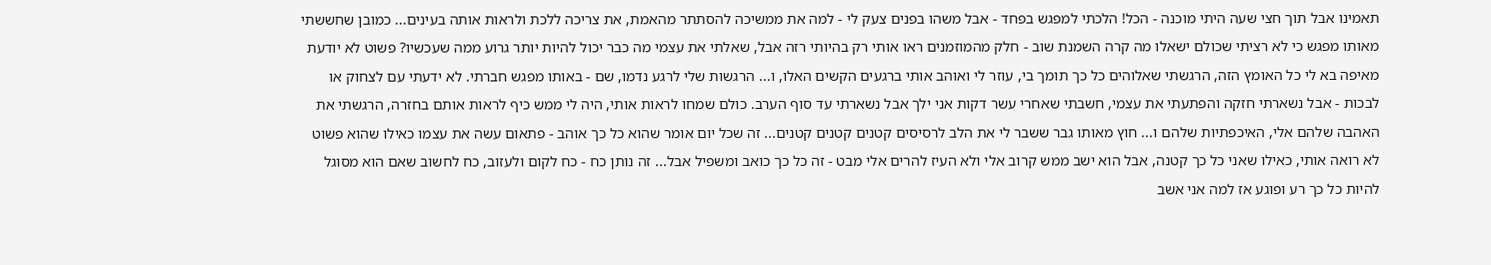תאמינו אבל תוך חצי שעה היתי מוכנה - הכל! הלכתי למפגש בפחד - אבל משהו בפנים צעק לי - למה את ממשיכה להסתתר מהאמת, את צריכה ללכת ולראות אותה בעינים... כמובן שחששתי מאותו מפגש כי לא רציתי שכולם ישאלו מה קרה השמנת שוב - חלק מהמוזמנים ראו אותי רק בהיותי רזה אבל, שאלתי את עצמי מה כבר יכול להיות יותר גרוע ממה שעכשיו? פשוט לא יודעת מאיפה בא לי כל האומץ הזה, הרגשתי שאלוהים כל כך תומך בי, עוזר לי ואוהב אותי ברגעים הקשים האלו, ו... הרגשות שלי לרגע נדמו, שם - באותו מפגש חברתי. לא ידעתי עם לצחוק או לבכות - אבל נשארתי חזקה והפתעתי את עצמי, חשבתי שאחרי עשר דקות אני ילך אבל נשארתי עד סוף הערב. כולם שמחו לראות אותי, היה לי ממש כיף לראות אותם בחזרה, הרגשתי את האהבה שלהם אלי, האיכפתיות שלהם ו... חוץ מאותו גבר ששבר לי את הלב לרסיסים קטנים קטנים קטנים... זה שכל יום אומר שהוא כל כך אוהב - פתאום עשה את עצמו כאילו שהוא פשוט לא רואה אותי, כאילו שאני כל כך קטנה, אבל הוא ישב ממש קרוב אלי ולא העיז להרים אלי מבט - זה כל כך כואב ומשפיל אבל... זה נותן כח - כח לקום ולעזוב, כח לחשוב שאם הוא מסוגל להיות כל כך רע ופוגע אז למה אני אשב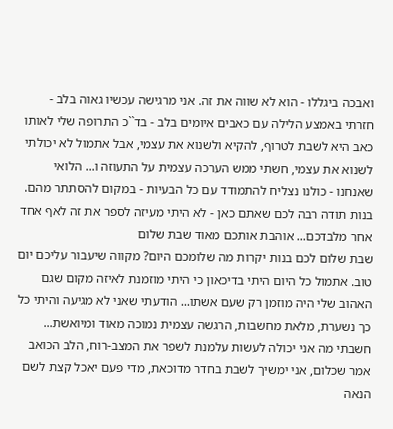ואבכה ביגללו - הוא לא שווה את זה. אני מרגישה עכשיו גאוה בלב - חזרתי באמצע הלילה עם כאבים איומים בלב - בד``כ התרופה שלי לאותו כאב היא לשבת לטרוף, להקיא ולשנוא את עצמי, אבל אתמול לא יכולתי לשנוא את עצמי, חשתי ממש הערכה עצמית על התעוזה ו... הלואי שאנחנו - כולנו נצליח להתמודד עם כל הבעיות - במקום להסתתר מהם. בנות תודה רבה לכם שאתם כאן - לא היתי מעיזה לספר את זה לאף אחד אחר מלבדכם... אוהבת אותכם מאוד שבת שלום
שבת שלום לכם בנות יקרות מה שלומכם היום? מקווה שיעבור עליכם יום טוב. אתמול כל היום היתי בדיכאון כי היתי מוזמנת לאיזה מקום שגם האהוב שלי היה מוזמן רק שעם אשתו... הודעתי שאני לא מגיעה והיתי כל כך נשערת, מלאת מחשבות, הרגשה עצמית נמוכה מאוד ומיואשת... חשבתי מה אני יכולה לעשות עלמנת לשפר את המצב-רוח, הלב הכואב אמר שכלום, אני ימשיך לשבת בחדר מדוכאת, מדי פעם יאכל קצת לשם הנאה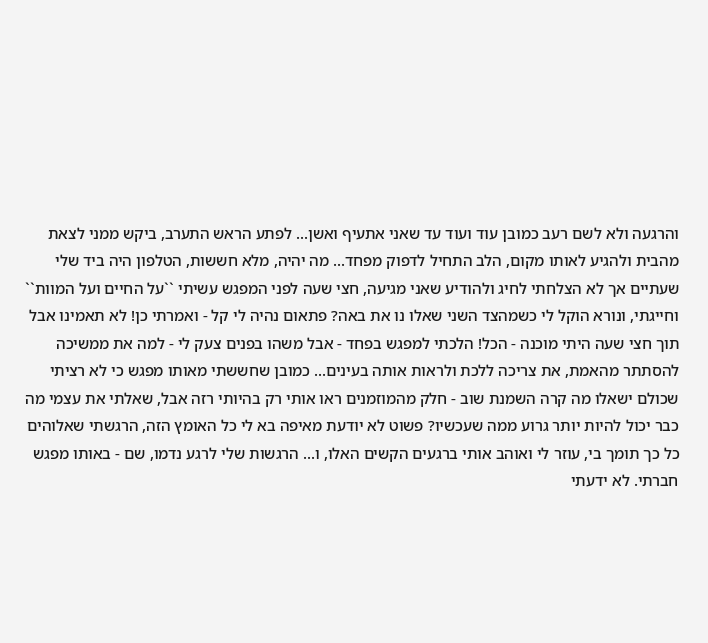והרגעה ולא לשם רעב כמובן עוד ועוד עד שאני אתעיף ואשן... לפתע הראש התערב, ביקש ממני לצאת מהבית ולהגיע לאותו מקום, הלב התחיל לדפוק מפחד... מה יהיה, מלא חששות, הטלפון היה ביד שלי שעתיים אך לא הצלחתי לחיג ולהודיע שאני מגיעה, חצי שעה לפני המפגש עשיתי ``על החיים ועל המוות`` וחייגתי, ונורא הוקל לי כשמהצד השני שאלו נו את באה? פתאום נהיה לי קל - ואמרתי כן! לא תאמינו אבל תוך חצי שעה היתי מוכנה - הכל! הלכתי למפגש בפחד - אבל משהו בפנים צעק לי - למה את ממשיכה להסתתר מהאמת, את צריכה ללכת ולראות אותה בעינים... כמובן שחששתי מאותו מפגש כי לא רציתי שכולם ישאלו מה קרה השמנת שוב - חלק מהמוזמנים ראו אותי רק בהיותי רזה אבל, שאלתי את עצמי מה כבר יכול להיות יותר גרוע ממה שעכשיו? פשוט לא יודעת מאיפה בא לי כל האומץ הזה, הרגשתי שאלוהים כל כך תומך בי, עוזר לי ואוהב אותי ברגעים הקשים האלו, ו... הרגשות שלי לרגע נדמו, שם - באותו מפגש חברתי. לא ידעתי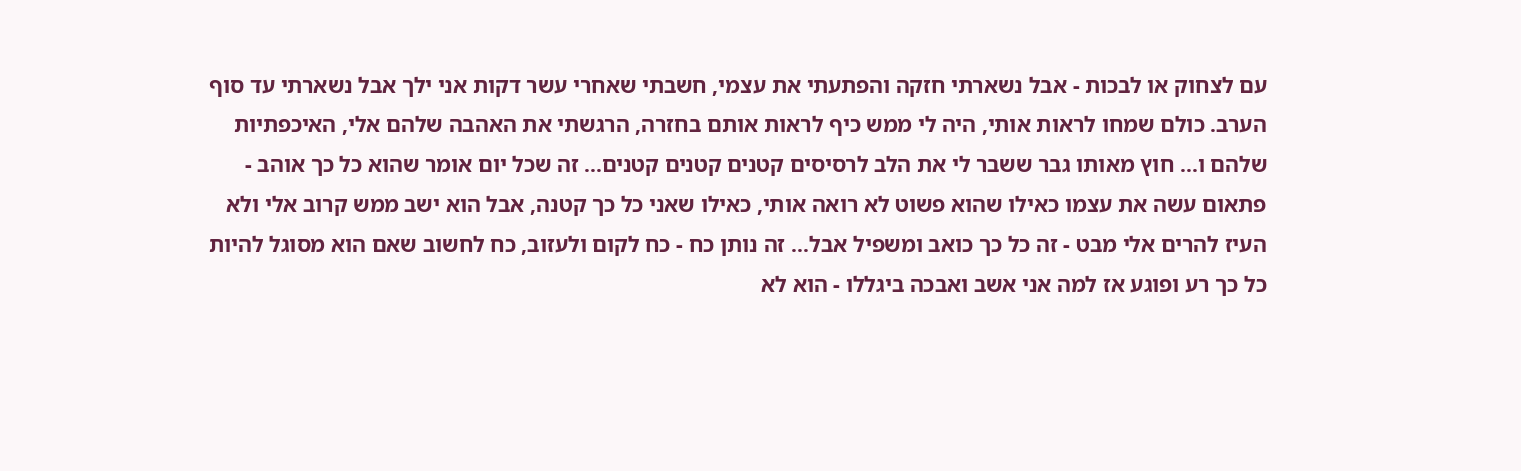עם לצחוק או לבכות - אבל נשארתי חזקה והפתעתי את עצמי, חשבתי שאחרי עשר דקות אני ילך אבל נשארתי עד סוף הערב. כולם שמחו לראות אותי, היה לי ממש כיף לראות אותם בחזרה, הרגשתי את האהבה שלהם אלי, האיכפתיות שלהם ו... חוץ מאותו גבר ששבר לי את הלב לרסיסים קטנים קטנים קטנים... זה שכל יום אומר שהוא כל כך אוהב - פתאום עשה את עצמו כאילו שהוא פשוט לא רואה אותי, כאילו שאני כל כך קטנה, אבל הוא ישב ממש קרוב אלי ולא העיז להרים אלי מבט - זה כל כך כואב ומשפיל אבל... זה נותן כח - כח לקום ולעזוב, כח לחשוב שאם הוא מסוגל להיות כל כך רע ופוגע אז למה אני אשב ואבכה ביגללו - הוא לא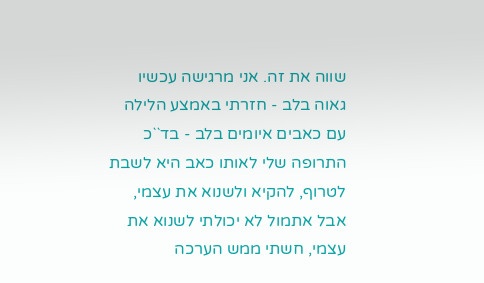שווה את זה. אני מרגישה עכשיו גאוה בלב - חזרתי באמצע הלילה עם כאבים איומים בלב - בד``כ התרופה שלי לאותו כאב היא לשבת לטרוף, להקיא ולשנוא את עצמי, אבל אתמול לא יכולתי לשנוא את עצמי, חשתי ממש הערכה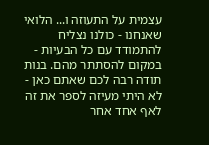עצמית על התעוזה ו... הלואי שאנחנו - כולנו נצליח להתמודד עם כל הבעיות - במקום להסתתר מהם. בנות תודה רבה לכם שאתם כאן - לא היתי מעיזה לספר את זה לאף אחד אחר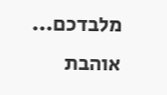מלבדכם... אוהבת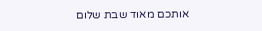אותכם מאוד שבת שלום